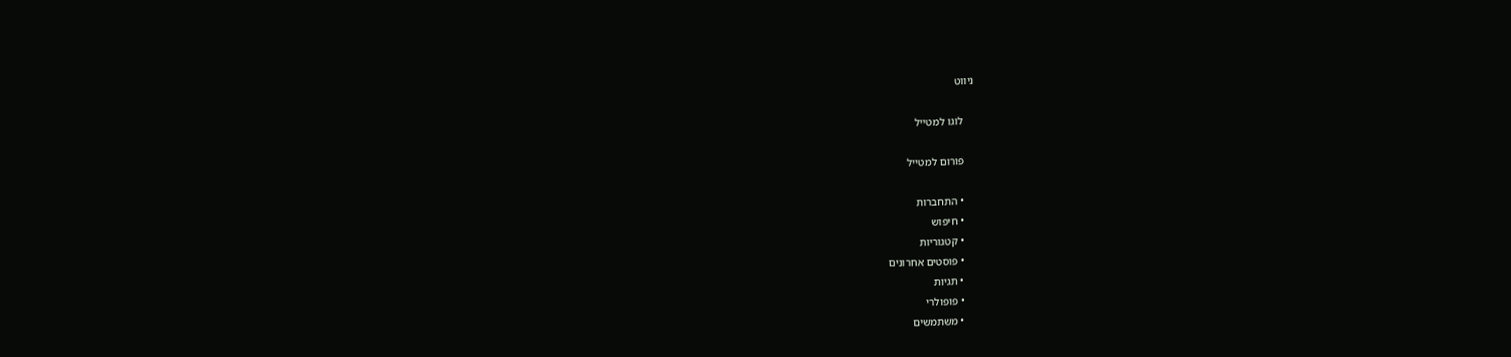ניווט

    לוגו למטייל

    פורום למטייל

    • התחברות
    • חיפוש
    • קטגוריות
    • פוסטים אחרונים
    • תגיות
    • פופולרי
    • משתמשים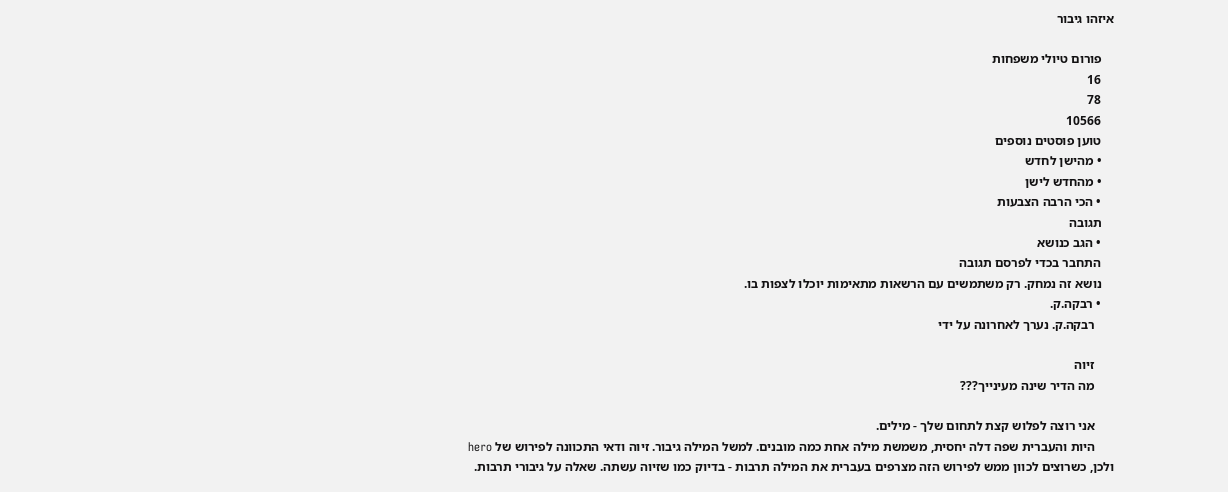איזהו גיבור

    פורום טיולי משפחות
    16
    78
    10566
    טוען פוסטים נוספים
    • מהישן לחדש
    • מהחדש לישן
    • הכי הרבה הצבעות
    תגובה
    • הגב כנושא
    התחבר בכדי לפרסם תגובה
    נושא זה נמחק. רק משתמשים עם הרשאות מתאימות יוכלו לצפות בו.
    • רבקה.ק.
      רבקה.ק. נערך לאחרונה על ידי

      זיוה
      מה הדיר שינה מעינייך???

      אני רוצה לפלוש קצת לתחום שלך - מילים.
      היות והעברית שפה דלה יחסית, משמשת מילה אחת כמה מובנים. למשל המילה גיבור. זיוה ודאי התכוונה לפירוש של hero ולכן, כשרוצים לכוון ממש לפירוש הזה מצרפים בעברית את המילה תרבות - בדיוק כמו שזיוה עשתה. שאלה על גיבורי תרבות.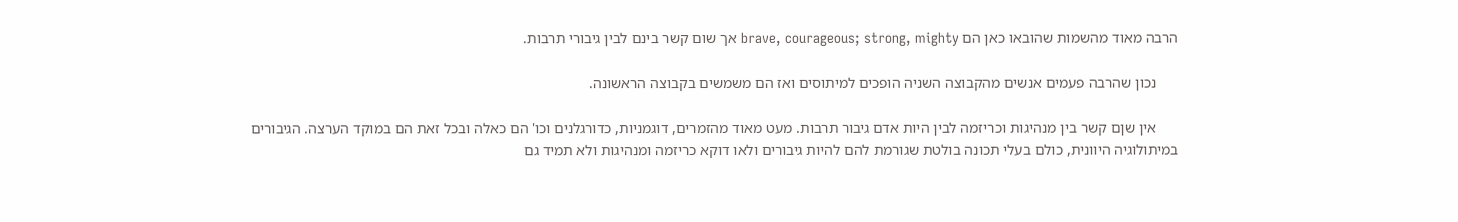הרבה מאוד מהשמות שהובאו כאן הם brave, courageous; strong, mighty אך שום קשר בינם לבין גיבורי תרבות.

      נכון שהרבה פעמים אנשים מהקבוצה השניה הופכים למיתוסים ואז הם משמשים בקבוצה הראשונה.

      אין שןם קשר בין מנהיגות וכריזמה לבין היות אדם גיבור תרבות. מעט מאוד מהזמרים, דוגמניות, כדורגלנים וכו' הם כאלה ובכל זאת הם במוקד הערצה. הגיבורים במיתולוגיה היוונית, כולם בעלי תכונה בולטת שגורמת להם להיות גיבורים ולאו דוקא כריזמה ומנהיגות ולא תמיד גם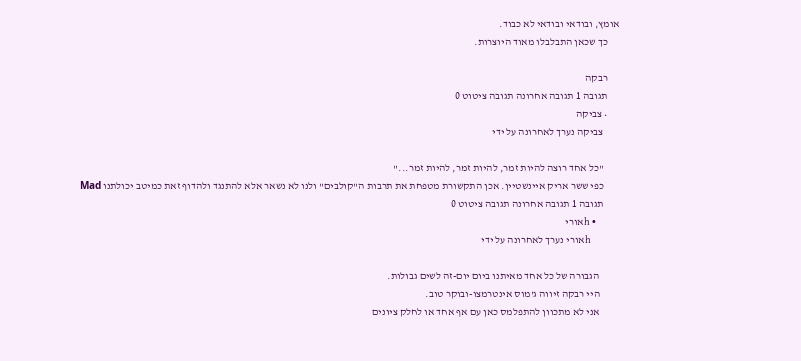אומץ, ובודאי ובודאי לא כבוד.
      כך שכאן התבלבלו מאוד היוצרות.

      רבקה
      תגובה 1 תגובה אחרונה תגובה ציטוט 0
      • צביקה
        צביקה נערך לאחרונה על ידי

        "כל אחד רוצה להיות זמר, להיות זמר, להיות זמר..."
        כפי ששר אריק איינשטיין. אכן התקשורת מטפחת את תרבות ה"קולבים" ולנו לא נשאר אלא להתנגד ולהדוף זאת כמיטב יכולתנו Mad
        תגובה 1 תגובה אחרונה תגובה ציטוט 0
        • hאורי
          hאורי נערך לאחרונה על ידי

          הגבורה של כל אחד מאיתנו ביום יום-זה לשים גבולות.
          היי רבקה זיווה ג'מוס אינטרמצו-ובוקר טוב.
          אני לא מתכוון להתפלמס כאן עם אף אחד או לחלק ציונים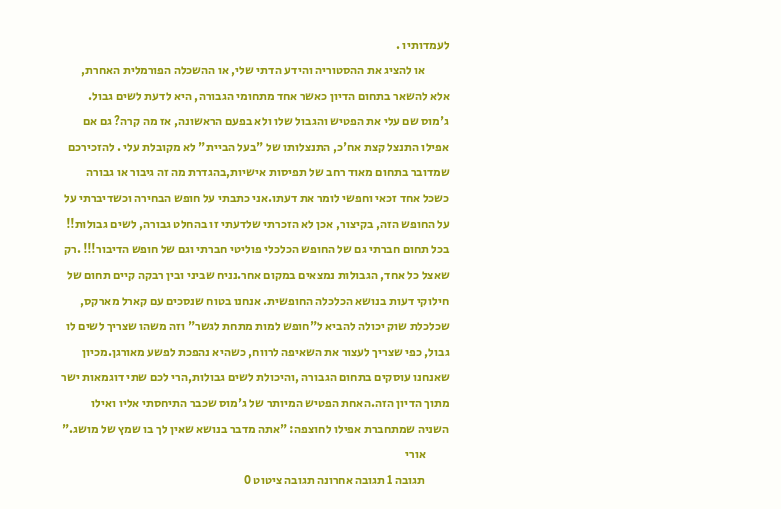לעמדותיו .
          או להציג את ההסטוריה והידע הדתי שלי, או ההשכלה הפורמלית האחרת, אלא להשאר בתחום הדיון כאשר אחד מתחומי הגבורה, היא לדעת לשים גבול. ג'מוס שם עלי את הפטיש והגבול שלו ולא בפעם הראשונה, אז מה קרה? גם אם אפילו התנצל קצת אח'כ, התנצלותו של "בעל הביית" לא מקובלת עלי . להזכירכם שמדובר בתחום מאוד רחב של תפיסות אישיות,בהגדרת מה זה גיבור או גבורה כשכל אחד זכאי וחפשי לומר את דעתו.אני כתבתי על חופש הבחירה וכשדיברתי על על החופש הזה, בקיצור, אכן לא הזכרתי שלדעתי זו בהחלט גבורה, לשים גבולות!! בכל תחום חברתי גם של החופש הכלכלי פוליטי חברתי וגם של חופש הדיבור!!! .רק שאצל כל אחד, הגבולות נמצאים במקום אחר.נניח שביני ובין רבקה קיים תחום של חילוקי דעות בנושא הכלכלה החופשית. אנחנו בטוח שנסכים עם קארל מארקס, שכלכלת שוק יכולה להביא ל"חופש למות מתחת לגשר" וזה משהו שצריך לשים לו גבול, כפי שצריך לעצור את השאיפה לרווח, כשהיא נהפכת לפשע מאורגן.מכיון שאנחנו עוסקים בתחום הגבורה ,והיכולת לשים גבולות,הרי לכם שתי דוגמאות ישר מתוך הדיון הזה.האחת הפטיש המיותר של ג'מוס שכבר התיחסתי אליו ואילו השניה שמתחברת אפילו לחוצפה: "אתה מדבר בנושא שאין לך בו שמץ של מושג."
          אורי
          תגובה 1 תגובה אחרונה תגובה ציטוט 0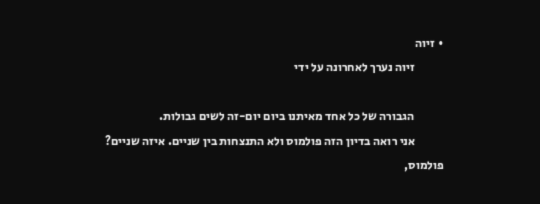• זיוה
            זיוה נערך לאחרונה על ידי

            הגבורה של כל אחד מאיתנו ביום יום-זה לשים גבולות.
            אני רואה בדיון הזה פולמוס ולא התנצחות בין שניים. איזה שניים? פולמוס,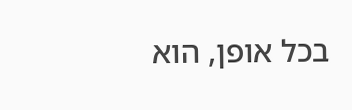בכל אופן, הוא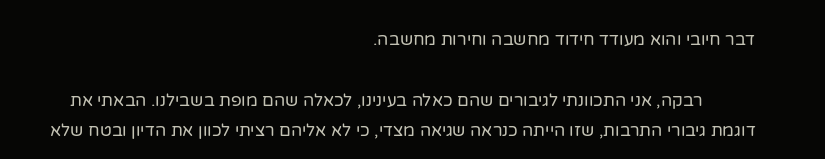דבר חיובי והוא מעודד חידוד מחשבה וחירות מחשבה.

            רבקה, אני התכוונתי לגיבורים שהם כאלה בעינינו, לכאלה שהם מופת בשבילנו. הבאתי את דוגמת גיבורי התרבות, שזו הייתה כנראה שגיאה מצדי, כי לא אליהם רציתי לכוון את הדיון ובטח שלא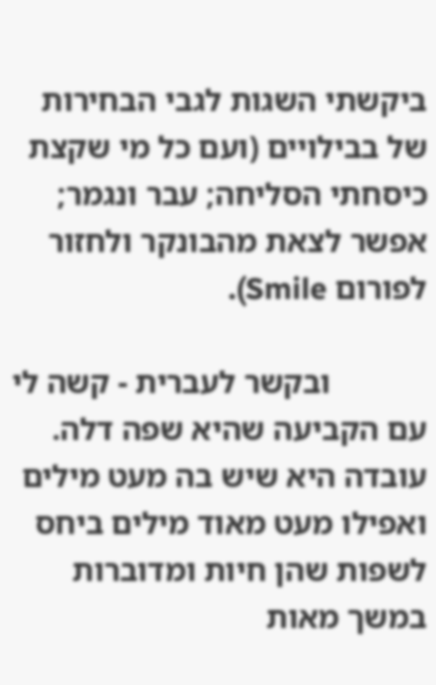ביקשתי השגות לגבי הבחירות של בבילויים (ועם כל מי שקצת כיסחתי הסליחה; עבר ונגמר; אפשר לצאת מהבונקר ולחזור לפורום Smile).

            ובקשר לעברית - קשה לי עם הקביעה שהיא שפה דלה. עובדה היא שיש בה מעט מילים ואפילו מעט מאוד מילים ביחס לשפות שהן חיות ומדוברות במשך מאות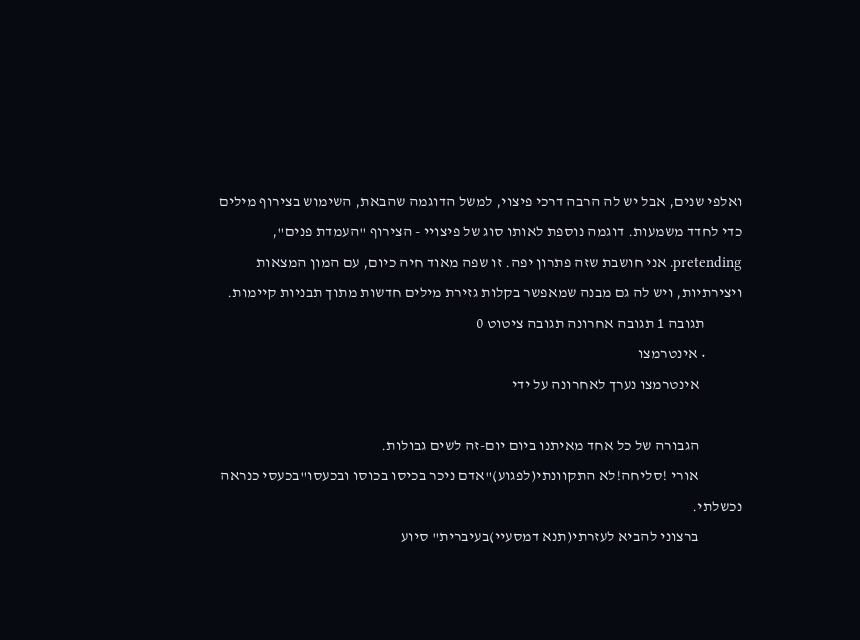ואלפי שנים, אבל יש לה הרבה דרכי פיצוי, למשל הדוגמה שהבאת, השימוש בצירוף מילים כדי לחדד משמעות. דוגמה נוספת לאותו סוג של פיצויי - הצירוף "העמדת פנים", pretending. אני חושבת שזה פתרון יפה. זו שפה מאוד חיה כיום, עם המון המצאות ויצירתיות, ויש לה גם מבנה שמאפשר בקלות גזירת מילים חדשות מתוך תבניות קיימות.
            תגובה 1 תגובה אחרונה תגובה ציטוט 0
            • אינטרמצו
              אינטרמצו נערך לאחרונה על ידי

              הגבורה של כל אחד מאיתנו ביום יום-זה לשים גבולות.
              אורי !סליחה!לא התקוונתי(לפגוע)"אדם ניכר בכיסו בכוסו ובכעסו"בכעסי כנראה נכשלתי.
              ברצוני להביא לעזרתי(תנא דמסעיי)בעיברית" סיוע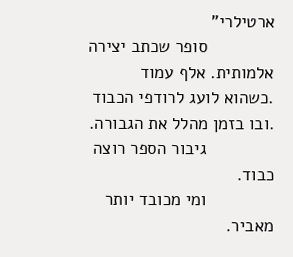ארטילרי"
              סופר שכתב יצירה אלמותית. אלף עמוד .כשהוא לועג לרודפי הכבוד .ובו בזמן מהלל את הגבורה.
              גיבור הספר רוצה כבוד.
              ומי מכובד יותר מאביר.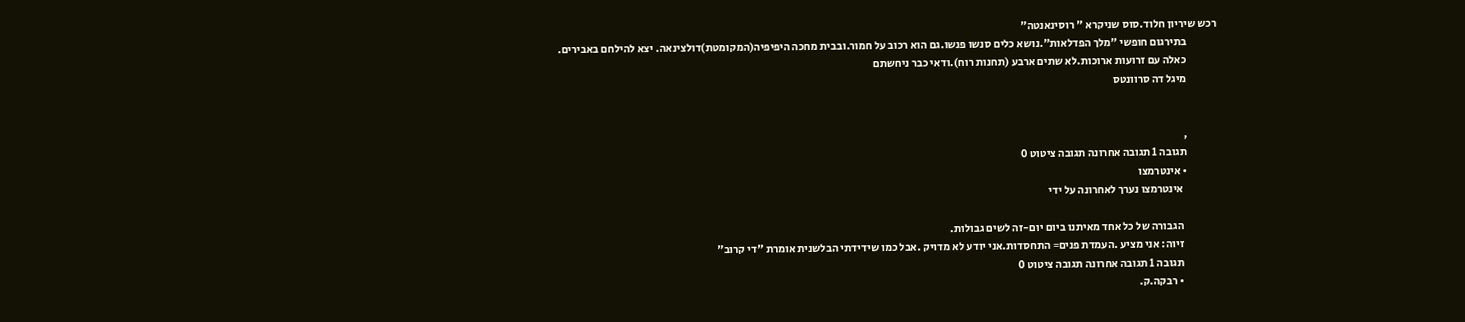רכש שיריון חלוד.סוס שניקרא " רוסינאנטה"
              בתירגום חופשי "מלך הפדלאות".נושא כלים סנשו פנשו.גם הוא רכוב על חמור.ובבית מחכה היפיפיה(המקומטת)דולצינאה. יצא להילחם באבירים.
              כאלה עם זרועות ארוכות.לא שתים ארבע (תחנות רוח).ודאי כבר ניחשתם
              מיגל דה סרוונטס


              ,
              תגובה 1 תגובה אחרונה תגובה ציטוט 0
              • אינטרמצו
                אינטרמצו נערך לאחרונה על ידי

                הגבורה של כל אחד מאיתנו ביום יום-זה לשים גבולות.
                זיוה: אני מציע .העמדת פנים= התחסדות.אני יודע לא מדויק .אבל כמו שידידתי הבלשנית אומרת "די קרוב"
                תגובה 1 תגובה אחרונה תגובה ציטוט 0
                • רבקה.ק.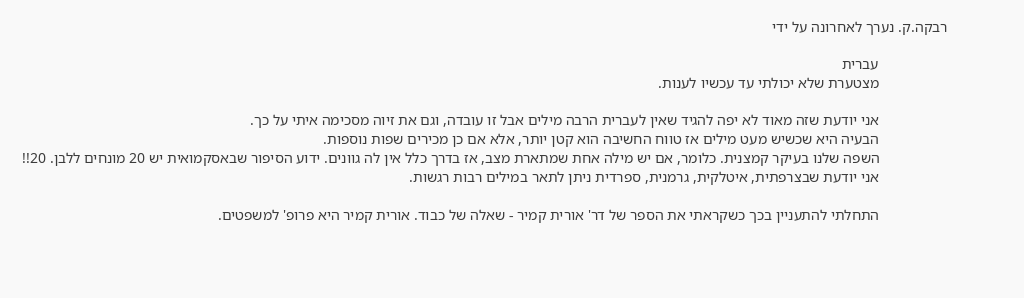רבקה.ק. נערך לאחרונה על ידי

                  עברית
                  מצטערת שלא יכולתי עד עכשיו לענות.

                  אני יודעת שזה מאוד לא יפה להגיד שאין לעברית הרבה מילים אבל זו עובדה, וגם את זיוה מסכימה איתי על כך.
                  הבעיה היא שכשיש מעט מילים אז טווח החשיבה הוא קטן יותר, אלא אם כן מכירים שפות נוספות.
                  השפה שלנו בעיקר קמצנית. כלומר, אם יש מילה אחת שמתארת מצב, אז בדרך כלל אין לה גוונים. ידוע הסיפור שבאסקמואית יש 20 מונחים ללבן. 20!!
                  אני יודעת שבצרפתית, איטלקית, גרמנית, ספרדית ניתן לתאר במילים רבות רגשות.

                  התחלתי להתעניין בכך כשקראתי את הספר של דר' אורית קמיר - שאלה של כבוד. אורית קמיר היא פרופ' למשפטים.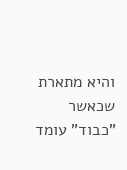והיא מתארת שכאשר "כבוד" עומד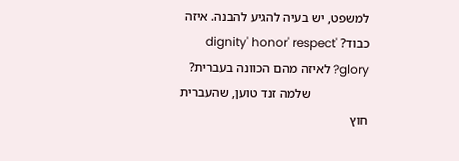למשפט, יש בעיה להגיע להבנה. איזה כבוד? dignity' honor' respect' glory? לאיזה מהם הכוונה בעברית?
                  שלמה זנד טוען, שהעברית חוץ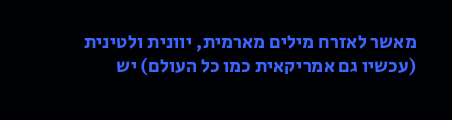מאשר לאזרח מילים מארמית, יוונית ולטינית (עכשיו גם אמריקאית כמו כל העולם) יש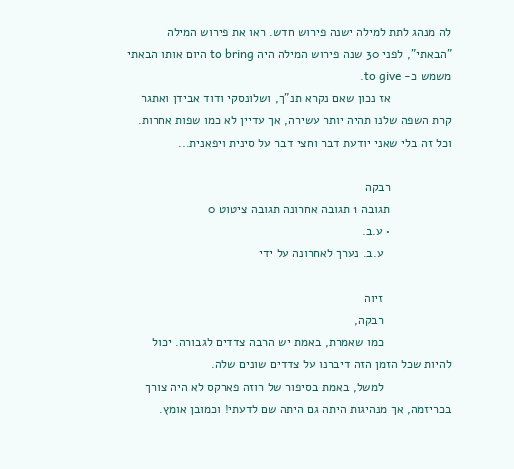לה מנהג לתת למילה ישנה פירוש חדש. ראו את פירוש המילה "הבאתי", לפני 30 שנה פירוש המילה היה to bring היום אותו הבאתי משמש כ- to give.
                  אז נכון שאם נקרא תנ"ך, ושלונסקי ודוד אבידן ואתגר קרת השפה שלנו תהיה יותר עשירה, אך עדיין לא כמו שפות אחרות. וכל זה בלי שאני יודעת דבר וחצי דבר על סינית ויפאנית...

                  רבקה
                  תגובה 1 תגובה אחרונה תגובה ציטוט 0
                  • ע.ב.
                    ע.ב. נערך לאחרונה על ידי

                    זיוה
                    רבקה,
                    כמו שאמרת, באמת יש הרבה צדדים לגבורה. יכול להיות שכל הזמן הזה דיברנו על צדדים שונים שלה.
                    למשל, באמת בסיפור של רוזה פארקס לא היה צורך בכריזמה, אך מנהיגות היתה גם היתה שם לדעתי! וכמובן אומץ.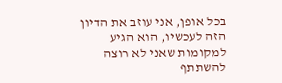בכל אופן, אני עוזב את הדיון הזה לעכשיו, הוא הגיע למקומות שאני לא רוצה להשתתף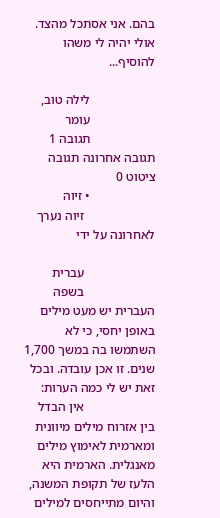בהם. אני אסתכל מהצד. אולי יהיה לי משהו להוסיף...

                    לילה טוב,
                    עומר
                    תגובה 1 תגובה אחרונה תגובה ציטוט 0
                    • זיוה
                      זיוה נערך לאחרונה על ידי

                      עברית
                      בשפה העברית יש מעט מילים באופן יחסי, כי לא השתמשו בה במשך 1,700 שנים. זו אכן עובדה. ובכל זאת יש לי כמה הערות:
                      אין הבדל בין אזרוח מילים מיוונית ומארמית לאימוץ מילים מאנגלית. הארמית היא הלעז של תקופת המשנה, והיום מתייחסים למילים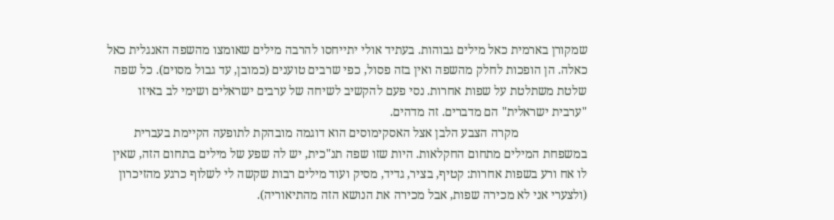שמקורן בארמית כאל מילים גבוהות. בעתיד אולי יתייחסו להרבה מילים שאומצו מהשפה האנגלית כאל כאלה. הן הופכות לחלק מהשפה ואין בזה פסול, כפי שרבים טוענים (כמובן, עד גבול מסוים). כל שפה שלטת משתלטת על שפות אחרות. נסי פעם להקשיב לשיחה של ערבים ישראלים ושימי לב באיזו "ערבית ישראלית" הם מדברים. זה מדהים.
                      מקרה הצבע הלבן אצל האסקימוסים הוא דוגמה מובהקת לתופעה הקיימת בעברית במשפחת המילים מתחום החקלאות. היות שזו שפה תנ"כית, יש לה שפע של מילים בתחום הזה, שאין לו אח ורע בשפות אחרות: קטיף, בציר, גדיד, מסיק ועוד מילים רבות שקשה לי לשלוף כרגע מהזיכרון (ולצערי אני לא מכירה שפות, אבל מכירה את הנושא הזה מהתיאוריה).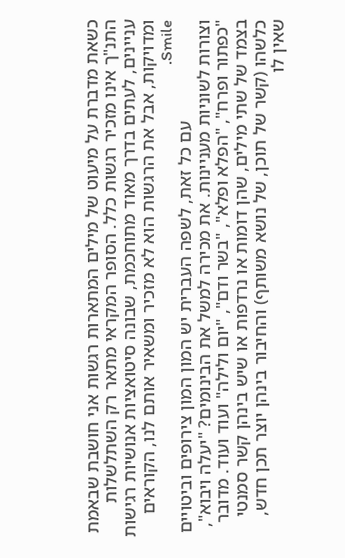כשאת מדברת על מיעוט של מילים המתארות רגשות אני חושבת שבאמת התנ"ך אינו מזכיר רגשות כלל. הסופר המקראי מתאר רק השתלשלות עניינים, לעתים בדרך מאוד מתוחכמת, שבונה סיטואציות אנושיות רגישות ומדויקות, אבל את הרגשות הוא לא מזכיר ומשאיר אותם לנו, הקוראים Smile.
                      עם כל זאת, לשפה העברית יש המון המון צירופים וביטויים וצורות לשוניות מעניינות. את מכירה למשל את הבינומים? "יעלה ויבוא", "כפתור ופרח", "הפלא ופלא", "בשר ודם", "יום ולילה" ועוד ועוד. מדובר בצמד של שתי מילים, שהן דומות או נרדפות או שיש בינהן קשר סמנטי כלשהו (קשר של תוכן, של נושא משותף) והחיבור בינהן יוצר תכן חדש, שאין לו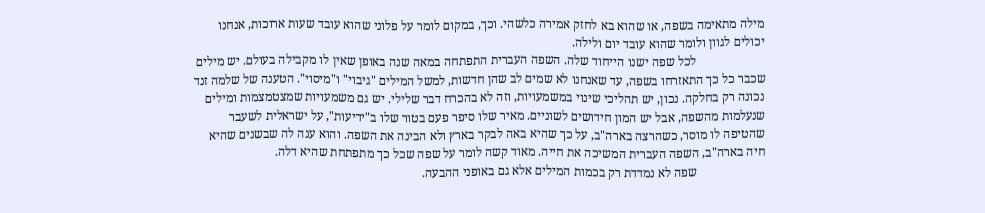מילה מתאימה בשפה, או שהוא בא לחזק אמירה כלשהי. וכך, במקום לומר על פלוני שהוא עובד שעות ארוכות, אנחנו יכולים לגוון ולומר שהוא עובד יום ולילה.
                      לכל שפה ישנו הייחוד שלה. השפה העברית התפתחה במאה שנה באופן שאין לו מקבילה בעולם. יש מילים שכבר כל כך התאזרחו בשפה, עד שאנחנו לא שמים לב שהן חדשות, למשל המילים "גיבוי" ו"מיסוי". הטענה של שלמה זנד נכונה רק בחלקה. נכון, יש תהליכי שינוי במשמעויות, וזה לא בהכרח דבר שלילי. יש גם משמעויות שמצטמצמות ומילים שנעלמות מהשפה, אבל יש המון חידושים לשוניים. מאיר שלו סיפר פעם בטור שלו ב"ידיעות", על ישראלית לשעבר שהטיפה לו מוסר, כשהרצה בארה"ב, על כך שהיא באה לבקר בארץ ולא הבינה את השפה. והוא ענה לה שבשנים שהיא חיה בארה"ב, השפה העברית המשיכה את חייה. מאוד קשה לומר על שפה שכל כך מתפתחת שהיא דלה.
                      שפה לא נמדדת רק בכמות המילים אלא גם באופני ההבעה.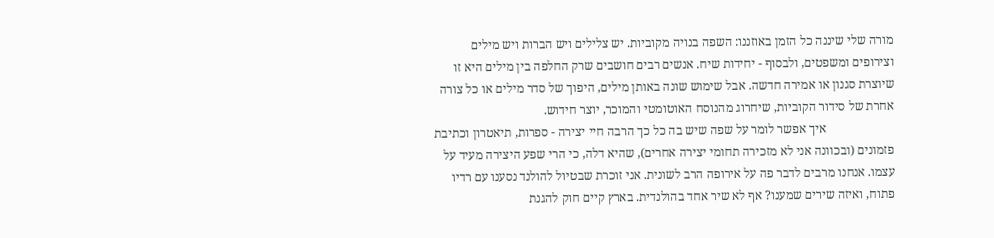מורה שלי שיננה כל הזמן באוזננו: השפה בנויה מקוביות. יש צלילים ויש הברות ויש מילים וצירופים ומשפטים, ולבסוף - יחידות שיח. אנשים רבים חושבים שרק החלפה בין מילים היא זו שיוצרת סגנון או אמירה חדשה. אבל שימוש שונה באותן מילים, היפוך של סדר מילים או כל צורה אחרת של סידור הקוביות, שיחרוג מהנוסח האוטומטי והמוכר, יוצר חידוש.
                      איך אפשר לומר על שפה שיש בה כל כך הרבה חיי יצירה - ספרות, תיאטרון וכתיבת פזמונים (ובכוונה אני לא מזכירה תחומי יצירה אחרים), שהיא דלה, כי הרי שפע היצירה מעיד על עצמו. אנחנו מרבים לדבר פה על אירופה הרב לשונית. אני זוכרת שבטיול להולנד נסענו עם רדיו פתוח, ואיזה שירים שמענו? אף לא שיר אחד בהולנדית. בארץ קיים חוק להגנת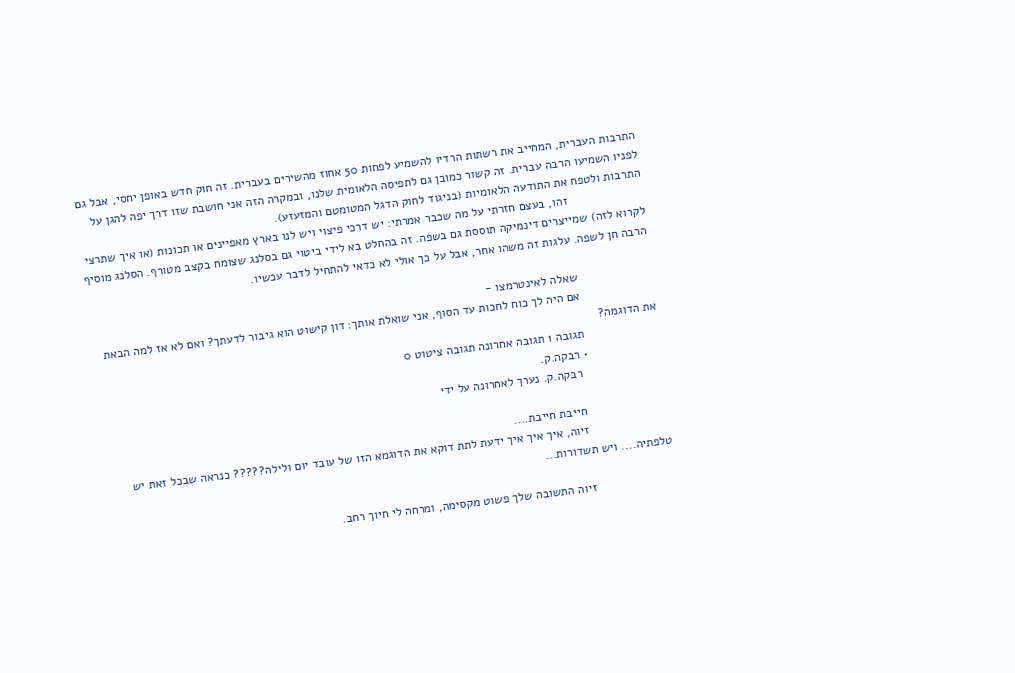התרבות העברית, המחייב את רשתות הרדיו להשמיע לפחות 50 אחוז מהשירים בעברית. זה חוק חדש באופן יחסי, אבל גם לפניו השמיעו הרבה עברית. זה קשור כמובן גם לתפיסה הלאומית שלנו, ובמקרה הזה אני חושבת שזו דרך יפה להגן על התרבות ולטפח את התודעה הלאומיות (בניגוד לחוק הדגל המטומטם והמזעזע).
                      זהו, בעצם חזרתי על מה שכבר אמרתי: יש דרכי פיצוי ויש לנו בארץ מאפיינים או תכונות (או איך שתרצי לקרוא לזה) שמייצרים דינמיקה תוססת גם בשפה. זה בהחלט בא לידי ביטוי גם בסלנג שצומח בקצב מטורף. הסלנג מוסיף הרבה חן לשפה. עלגות זה משהו אחר, אבל על כך אולי לא כדאי להתחיל לדבר עכשיו.

                      שאלה לאינטרמצו -
                      אם היה לך כוח לחכות עד הסוף, אני שואלת אותך: דון קישוט הוא גיבור לדעתך? ואם לא אז למה הבאת את הדוגמה?
                      תגובה 1 תגובה אחרונה תגובה ציטוט 0
                      • רבקה.ק.
                        רבקה.ק. נערך לאחרונה על ידי

                        חייבת חייבת....
                        זיוה, איך איך איך ידעת לתת דוקא את הדוגמא הזו של עובד יום ולילה????? כנראה שבכל זאת יש טלפתיה.... ויש תשדורות...

                        זיוה התשובה שלך פשוט מקסימה, ומרחה לי חיוך רחב.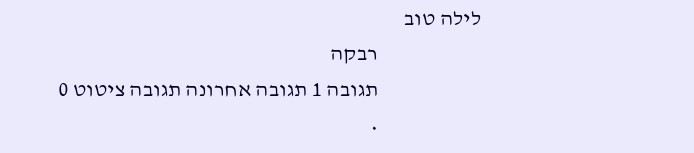לילה טוב
                        רבקה
                        תגובה 1 תגובה אחרונה תגובה ציטוט 0
                        •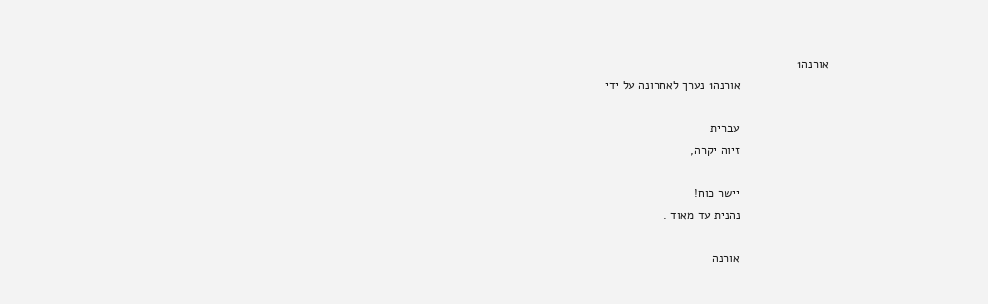אורנה1
                          אורנה1 נערך לאחרונה על ידי

                          עברית
                          זיוה יקרה,

                          יישר כוח!
                          נהנית עד מאוד .

                          אורנה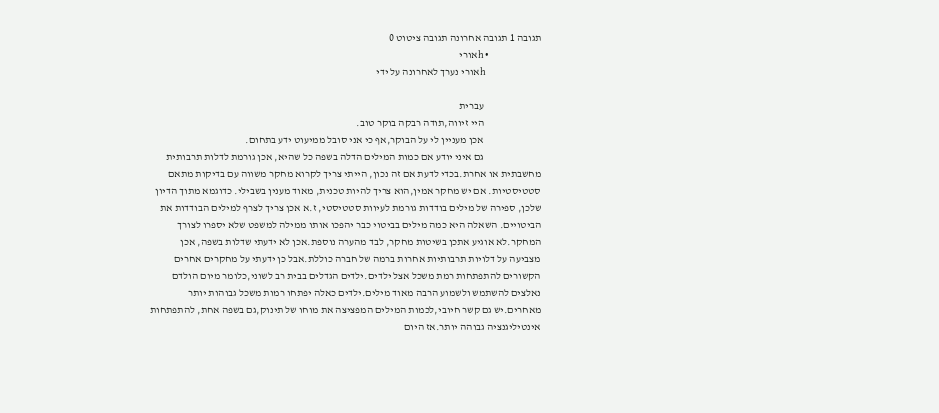תגובה 1 תגובה אחרונה תגובה ציטוט 0
                          • hאורי
                            hאורי נערך לאחרונה על ידי

                            עברית
                            היי זיווה,תודה רבקה בוקר טוב.
                            אכן מעניין לי על הבוקר,אף כי אני סובל ממיעוט ידע בתחום.
                            גם איני יודע אם כמות המילים הדלה בשפה כל שהיא, אכן גורמת לדלות תרבותית מחשבתית או אחרת.בכדי לדעת אם זה נכון, הייתי צריך לקרוא מחקר משווה עם בדיקות מתאם סטטיסטיות. אם יש מחקר אמין,הוא צריך להיות טכנית, מאוד מענין בשבילי. כדוגמא מתוך הדיון שלכן, ספירה של מילים בודדות גורמת לעיוות סטטיסטי, ז.א אכן צריך לצרף למילים הבודדות את הביטויים. השאלה היא כמה מילים בביטוי כבר יהפכו אותו ממילה למשפט שלא יספרו לצורך המחקר.לא אוגיע אתכן בשיטות מחקר, לבד מהערה נוספת.אכן לא ידעתי שדלות בשפה, אכן מצביעה על דלויות תרבותיות אחרות ברמה של חברה כוללת.אבל כן ידעתי על מחקרים אחרים הקשורים להתפתחות רמת משכל אצל ילדים.ילדים הגדלים בבית רב לשוני,כלומר מיום הולדם נאלצים להשתמש ולשמוע הרבה מאוד מילים.ילדים כאלה יפתחו רמות משכל גבוהות יותר מאחרים.יש גם קשר חיובי,לכמות המילים המפציצה את מוחו של תינוק,גם בשפה אחת, להתפתחות אינטיליגנציה גבוהה יותר.אז היום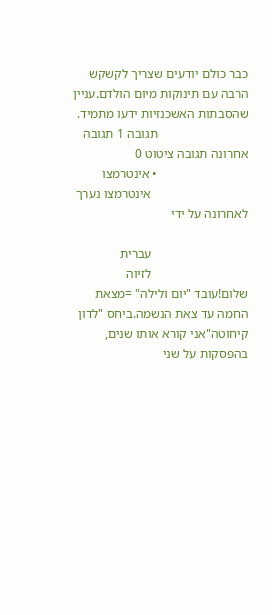כבר כולם יודעים שצריך לקשקש הרבה עם תינוקות מיום הולדם.עניין שהסבתות האשכנזיות ידעו מתמיד.
                            תגובה 1 תגובה אחרונה תגובה ציטוט 0
                            • אינטרמצו
                              אינטרמצו נערך לאחרונה על ידי

                              עברית
                              לזיוה שלום!עובד "יום ולילה" =מצאת החמה עד צאת הנשמה.ביחס "לדון קיחוטה"אני קורא אותו שנים, בהפסקות על שני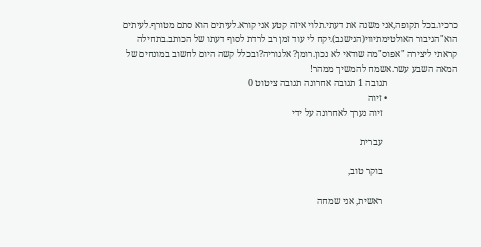כרכיו.בכל תקופה,אני משנה את דעתי.תלוי איזה קטע אני קורא.לעיתים הוא סתם מטורף.לעיתים הוא"הגיבור האולטימתיווי(הנישגב).יקח לי עוד זמן רב לרדת לסוף דעתו של הכותב.בתחילה קראתי ליצירה "אפוס"מה שודאי לא נכון.רומן? אלגוריה?ובכלל קשה היום לחשוב במונחים של המאה השבע עשר.אשמח להמשיך ממהר!
                              תגובה 1 תגובה אחרונה תגובה ציטוט 0
                              • זיוה
                                זיוה נערך לאחרונה על ידי

                                עברית

                                בוקר טוב,

                                ראשית, אני שמחה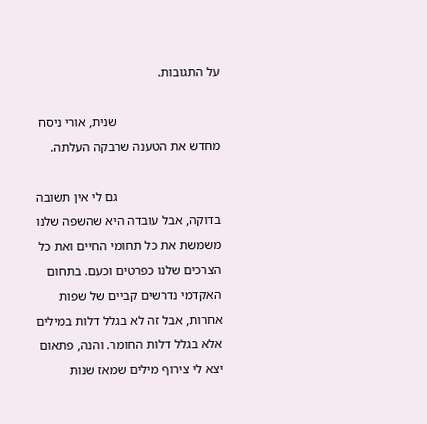על התגובות.

                                שנית, אורי ניסח מחדש את הטענה שרבקה העלתה.

                                גם לי אין תשובה בדוקה, אבל עובדה היא שהשפה שלנו משמשת את כל תחומי החיים ואת כל הצרכים שלנו כפרטים וכעם. בתחום האקדמי נדרשים קביים של שפות אחרות, אבל זה לא בגלל דלות במילים אלא בגלל דלות החומר. והנה, פתאום יצא לי צירוף מילים שמאז שנות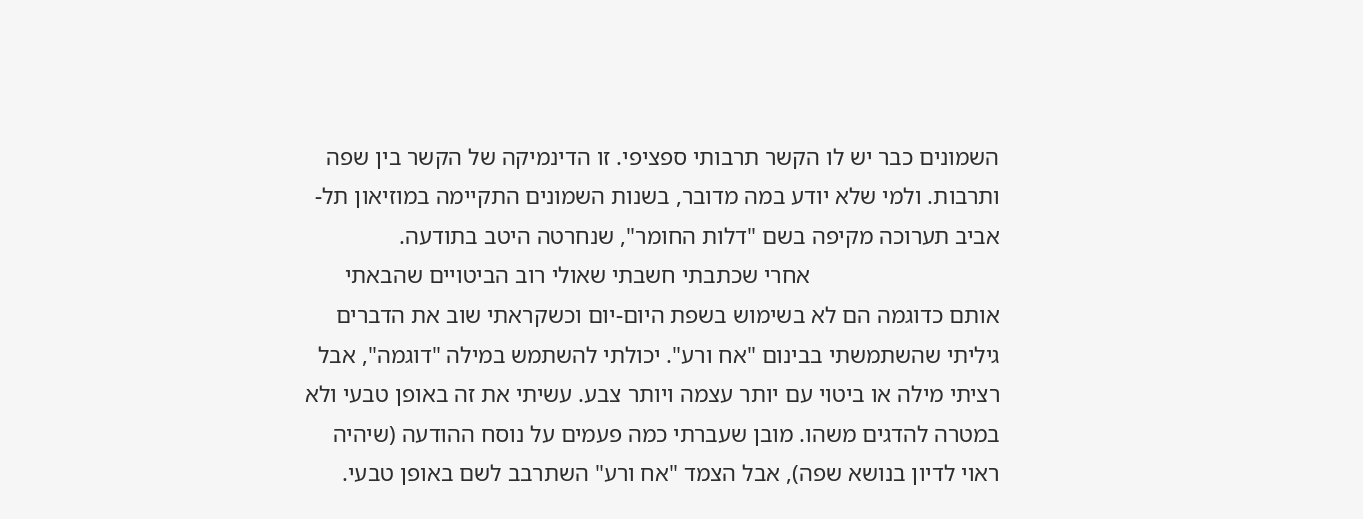השמונים כבר יש לו הקשר תרבותי ספציפי. זו הדינמיקה של הקשר בין שפה ותרבות. ולמי שלא יודע במה מדובר, בשנות השמונים התקיימה במוזיאון תל-אביב תערוכה מקיפה בשם "דלות החומר", שנחרטה היטב בתודעה.
                                אחרי שכתבתי חשבתי שאולי רוב הביטויים שהבאתי אותם כדוגמה הם לא בשימוש בשפת היום-יום וכשקראתי שוב את הדברים גיליתי שהשתמשתי בבינום "אח ורע". יכולתי להשתמש במילה "דוגמה", אבל רציתי מילה או ביטוי עם יותר עצמה ויותר צבע. עשיתי את זה באופן טבעי ולא במטרה להדגים משהו. מובן שעברתי כמה פעמים על נוסח ההודעה (שיהיה ראוי לדיון בנושא שפה), אבל הצמד "אח ורע" השתרבב לשם באופן טבעי.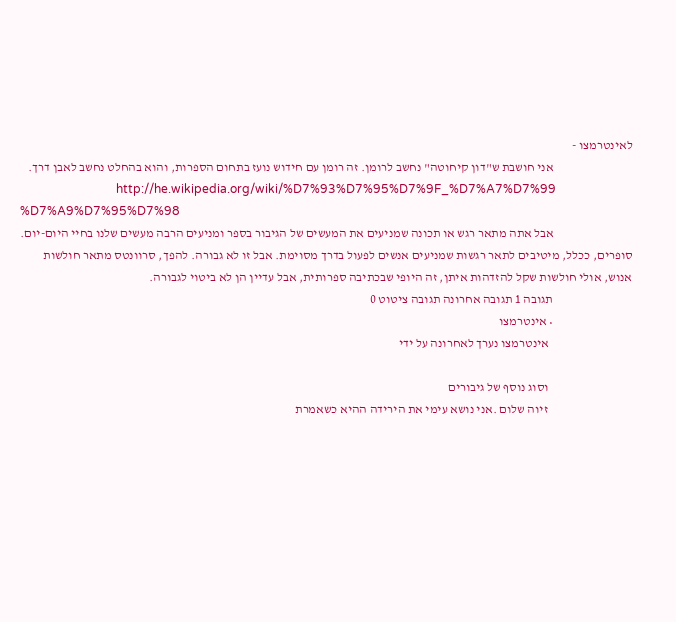לאינטרמצו -
                                אני חושבת ש"דון קיחוטה" נחשב לרומן. זה רומן עם חידוש נועז בתחום הספרות, והוא בהחלט נחשב לאבן דרך.
                                http://he.wikipedia.org/wiki/%D7%93%D7%95%D7%9F_%D7%A7%D7%99 %D7%A9%D7%95%D7%98
                                אבל אתה מתאר רגש או תכונה שמניעים את המעשים של הגיבור בספר ומניעים הרבה מעשים שלנו בחיי היום-יום. סופרים, ככלל, מיטיבים לתאר רגשות שמניעים אנשים לפעול בדרך מסוימת. אבל זו לא גבורה. להפך, סרוונטס מתאר חולשות אנוש, אולי חולשות שקל להזדהות איתן, זה היופי שבכתיבה ספרותית, אבל עדיין הן לא ביטוי לגבורה.
                                תגובה 1 תגובה אחרונה תגובה ציטוט 0
                                • אינטרמצו
                                  אינטרמצו נערך לאחרונה על ידי

                                  וסוג נוסף של גיבורים
                                  זיוה שלום .אני נושא עימי את הירידה ההיא כשאמרת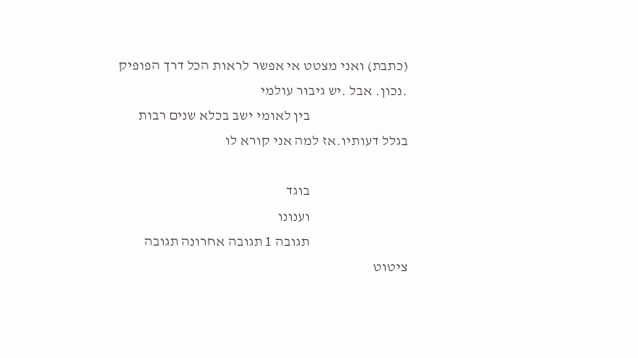(כתבת) ואני מצטט אי אפשר לראות הכל דרך הפופיק .נכון. אבל .יש גיבור עולמי
                                  בין לאומי ישב בכלא שנים רבות בגלל דעותיו.אז למה אני קורא לו

                                  בוגד
                                  וענונו
                                  תגובה 1 תגובה אחרונה תגובה ציטוט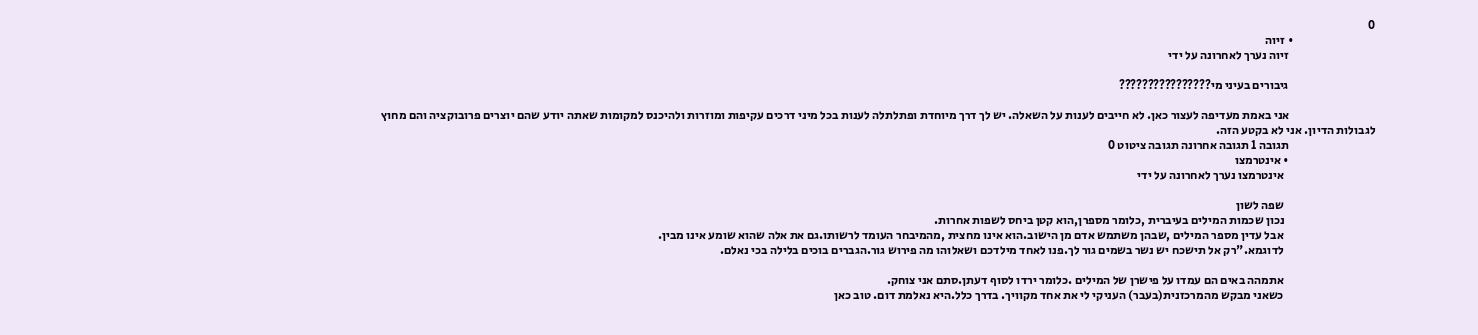0
                                  • זיוה
                                    זיוה נערך לאחרונה על ידי

                                    גיבורים בעיני מי????????????????

                                    אני באמת מעדיפה לעצור כאן. לא חייבים לענות על השאלה. יש לך דרך מיוחדת ופתלתלה לענות בכל מיני דרכים עקיפות ומוזרות ולהיכנס למקומות שאתה יודע שהם יוצרים פרובוקציה והם מחוץ לגבולות הדיון. אני לא בקטע הזה.
                                    תגובה 1 תגובה אחרונה תגובה ציטוט 0
                                    • אינטרמצו
                                      אינטרמצו נערך לאחרונה על ידי

                                      שפה לשון
                                      נכון שכמות המילים בעיברית ,כלומר מספרן,הוא קטן ביחס לשפות אחרות.
                                      אבל עדין מספר המילים ,שבהן משתמש אדם מן הישוב.הוא אינו מחצית ,מהמיבחר העומד לרשותו.גם את אלה שהוא שומע אינו מבין.
                                      לדוגמא."רק אל תישכח יש נשר בשמים גור לך.פנו לאחד מילדכם ושאלוהו מה פירוש גור.הגברים בוכים בלילה בכי נאלם.

                                      אתמהה באים הם עמדו על פישרן של המילים .כלומר ירדו לסוף דעתן.סתם אני צוחק.
                                      כשאני מבקש מהמרכזנית(בעבר) העניקי לי את אחד מקוויך. בדרך כלל.היא נאלמת דום. טוב כאן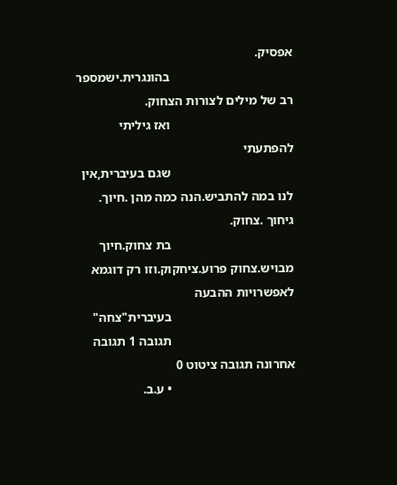אפסיק.
                                      בהונגרית.ישמספר רב של מילים לצורות הצחוק.
                                      ואז גיליתי להפתעתי
                                      שגם בעיברית,אין לנו במה להתביש.הנה כמה מהן .חיוך. גיחוך .צחוק.
                                      בת צחוק.חיוך מבויש.צחוק פרוע.ציחקוק.וזו רק דוגמא לאפשרויות ההבעה
                                      בעיברית"צחה"
                                      תגובה 1 תגובה אחרונה תגובה ציטוט 0
                                      • ע.ב.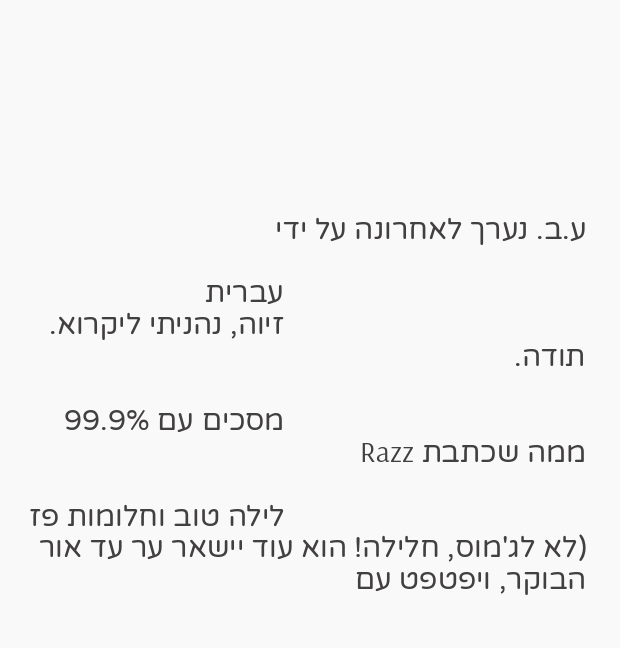ע.ב. נערך לאחרונה על ידי

                                        עברית
                                        זיוה, נהניתי ליקרוא. תודה.

                                        מסכים עם 99.9% ממה שכתבת Razz

                                        לילה טוב וחלומות פז (לא לג'מוס, חלילה! הוא עוד יישאר ער עד אור הבוקר, ויפטפט עם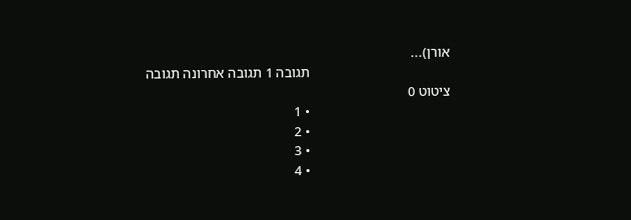אורן)...
                                        תגובה 1 תגובה אחרונה תגובה ציטוט 0
                                        • 1
                                        • 2
                                        • 3
                                        • 4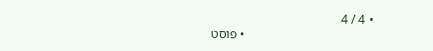• 4 / 4
                                        • פוסט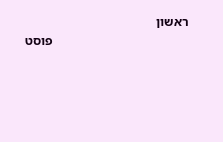ראשון
                                          פוסט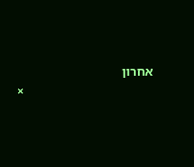אחרון
                                        ×